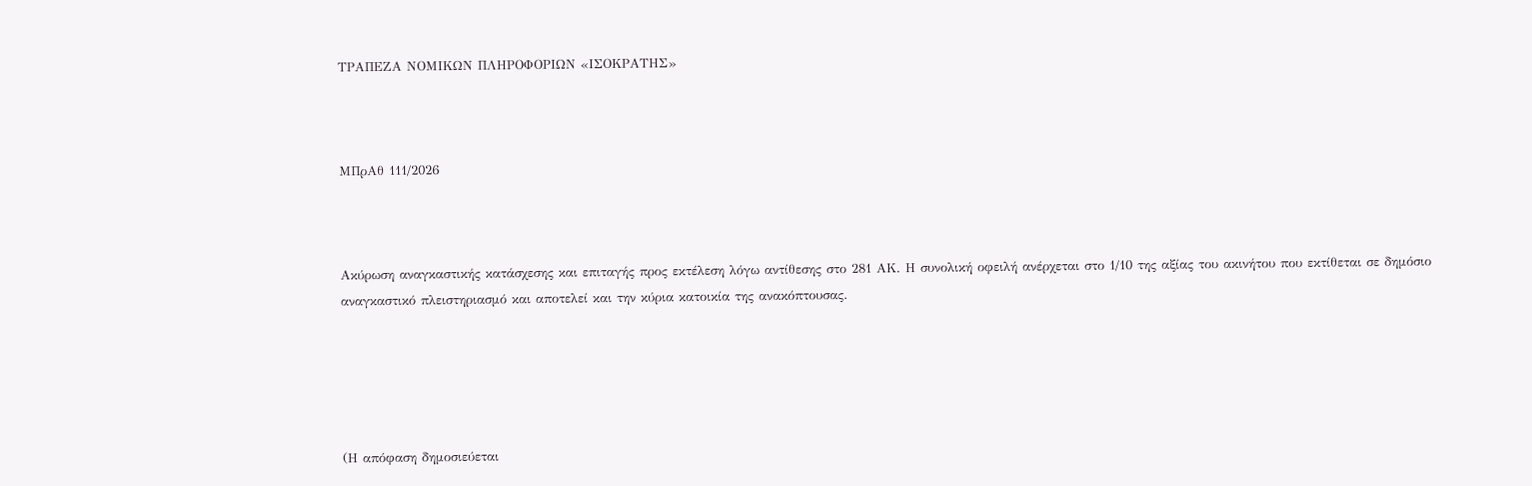ΤΡΑΠΕΖΑ ΝΟΜΙΚΩΝ ΠΛΗΡΟΦΟΡΙΩΝ «ΙΣΟΚΡΑΤΗΣ»



ΜΠρΑθ 111/2026



Ακύρωση αναγκαστικής κατάσχεσης και επιταγής προς εκτέλεση λόγω αντίθεσης στο 281 ΑΚ. Η συνολική οφειλή ανέρχεται στο 1/10 της αξίας του ακινήτου που εκτίθεται σε δημόσιο αναγκαστικό πλειστηριασμό και αποτελεί και την κύρια κατοικία της ανακόπτουσας.





(Η απόφαση δημοσιεύεται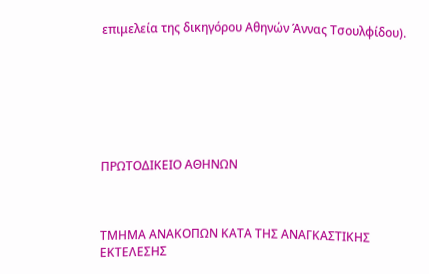επιμελεία της δικηγόρου Αθηνών Άννας Τσουλφίδου).







ΠΡΩΤΟΔΙΚΕΙΟ ΑΘΗΝΩΝ



ΤΜΗΜΑ ΑΝΑΚΟΠΩΝ ΚΑΤΑ ΤΗΣ ΑΝΑΓΚΑΣΤΙΚΗΣ ΕΚΤΕΛΕΣΗΣ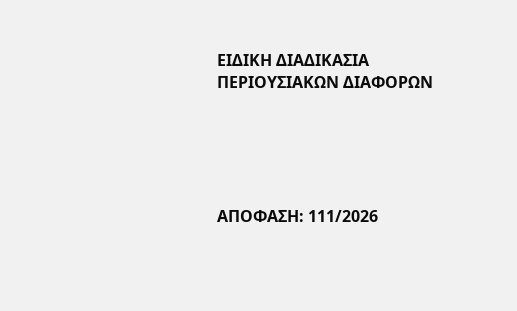ΕΙΔΙΚΗ ΔΙΑΔΙΚΑΣΙΑ ΠΕΡΙΟΥΣΙΑΚΩΝ ΔΙΑΦΟΡΩΝ





ΑΠΟΦΑΣΗ: 111/2026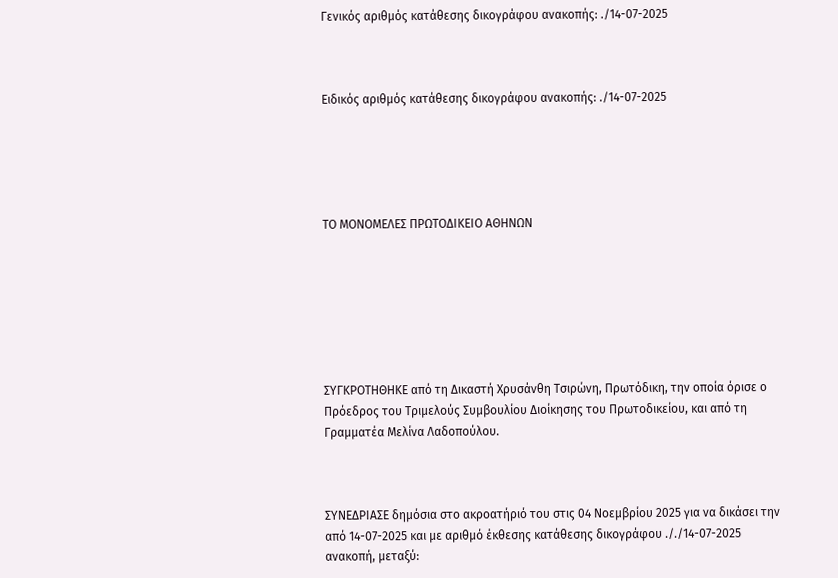Γενικός αριθμός κατάθεσης δικογράφου ανακοπής: ./14-07-2025



Ειδικός αριθμός κατάθεσης δικογράφου ανακοπής: ./14-07-2025





ΤΟ ΜΟΝΟΜΕΛΕΣ ΠΡΩΤΟΔΙΚΕΙΟ ΑΘΗΝΩΝ







ΣΥΓΚΡΟΤΗΘΗΚΕ από τη Δικαστή Χρυσάνθη Τσιρώνη, Πρωτόδικη, την οποία όρισε ο Πρόεδρος του Τριμελούς Συμβουλίου Διοίκησης του Πρωτοδικείου, και από τη Γραμματέα Μελίνα Λαδοπούλου.



ΣΥΝΕΔΡΙΑΣΕ δημόσια στο ακροατήριό του στις 04 Νοεμβρίου 2025 για να δικάσει την από 14-07-2025 και με αριθμό έκθεσης κατάθεσης δικογράφου ././14-07-2025 ανακοπή, μεταξύ: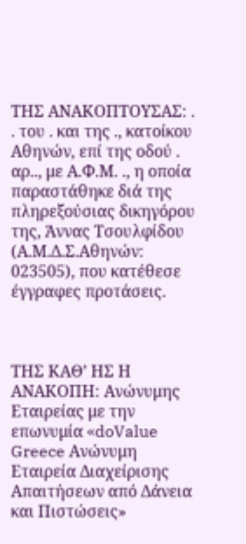ΤΗΣ ΑΝΑΚΟΠΤΟΥΣΑΣ: . . του . και της ., κατοίκου Αθηνών, επί της οδού . αρ.., με Α.Φ.Μ. ., η οποία παραστάθηκε διά της πληρεξούσιας δικηγόρου της, Άννας Τσουλφίδου (Α.Μ.Δ.Σ.Αθηνών: 023505), που κατέθεσε έγγραφες προτάσεις.



ΤΗΣ ΚΑΘ’ ΗΣ Η ΑΝΑΚΟΠΗ: Ανώνυμης Εταιρείας με την επωνυμία «doValue Greece Ανώνυμη Εταιρεία Διαχείρισης Απαιτήσεων από Δάνεια και Πιστώσεις»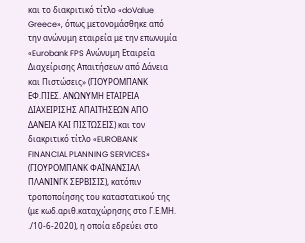και το διακριτικό τίτλο «doValue Greece», όπως μετονομάσθηκε από την ανώνυμη εταιρεία με την επωνυμία «Eurobank FPS Ανώνυμη Εταιρεία Διαχείρισης Απαιτήσεων από Δάνεια και Πιστώσεις» (ΓΙΟΥΡΟΜΠΑΝΚ ΕΦ.ΠΙΕΣ. ΑΝΩΝΥΜΗ ΕΤΑΙΡΕΙΑ ΔΙΑΧΕΙΡΙΣΗΣ ΑΠΑΙΤΗΣΕΩΝ ΑΠΟ ΔΑΝΕΙΑ ΚΑΙ ΠΙΣΤΩΣΕΙΣ) και τον διακριτικό τίτλο «EUROBANK FINANCIAL PLANNING SERVICES» (ΓΙΟΥΡΟΜΠΑΝΚ ΦΑΪΝΑΝΣΙΑΛ ΠΛΑΝΙΝΓΚ ΣΕΡΒΙΣΙΣ), κατόπιν τροποποίησης του καταστατικού της (με κωδ.αριθ.καταχώρησης στο Γ.Ε.ΜΗ. ./10-6-2020), η οποία εδρεύει στο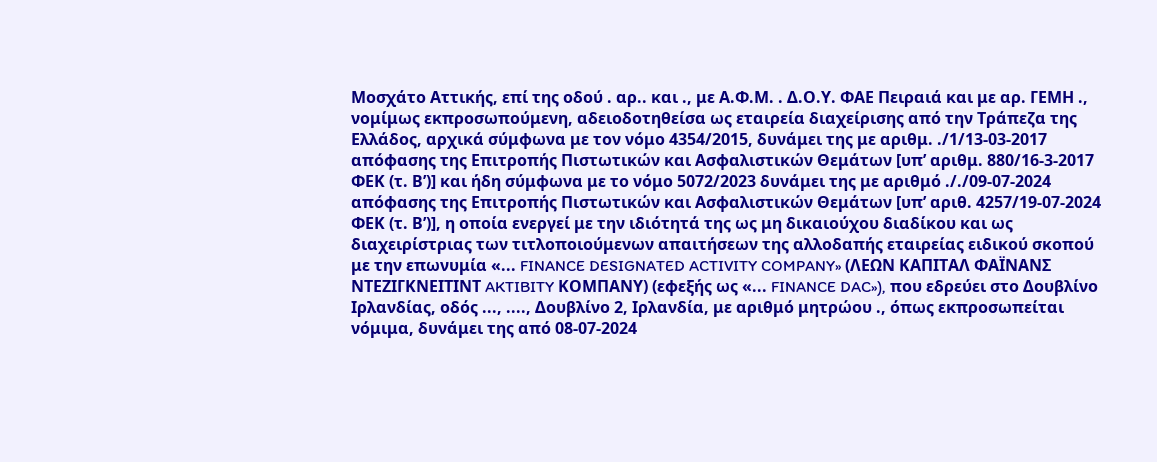Μοσχάτο Αττικής, επί της οδού . αρ.. και ., με Α.Φ.Μ. . Δ.Ο.Υ. ΦΑΕ Πειραιά και με αρ. ΓΕΜΗ ., νομίμως εκπροσωπούμενη, αδειοδοτηθείσα ως εταιρεία διαχείρισης από την Τράπεζα της Ελλάδος, αρχικά σύμφωνα με τον νόμο 4354/2015, δυνάμει της με αριθμ. ./1/13-03-2017 απόφασης της Επιτροπής Πιστωτικών και Ασφαλιστικών Θεμάτων [υπ’ αριθμ. 880/16-3-2017 ΦΕΚ (τ. Β’)] και ήδη σύμφωνα με το νόμο 5072/2023 δυνάμει της με αριθμό ././09-07-2024 απόφασης της Επιτροπής Πιστωτικών και Ασφαλιστικών Θεμάτων [υπ’ αριθ. 4257/19-07-2024 ΦΕΚ (τ. Β’)], η οποία ενεργεί με την ιδιότητά της ως μη δικαιούχου διαδίκου και ως διαχειρίστριας των τιτλοποιούμενων απαιτήσεων της αλλοδαπής εταιρείας ειδικού σκοπού με την επωνυμία «... FINANCE DESIGNATED ACTIVITY COMPANY» (ΛΕΩΝ ΚΑΠΙΤΑΛ ΦΑΪΝΑΝΣ ΝΤΕΖΙΓΚΝΕΙΤΙΝΤ AKTIBITY ΚΟΜΠΑΝΥ) (εφεξής ως «... FINANCE DAC»), που εδρεύει στο Δουβλίνο Ιρλανδίας, οδός ..., ...., Δουβλίνο 2, Ιρλανδία, με αριθμό μητρώου ., όπως εκπροσωπείται νόμιμα, δυνάμει της από 08-07-2024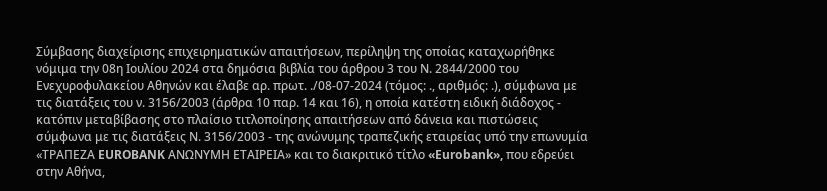Σύμβασης διαχείρισης επιχειρηματικών απαιτήσεων, περίληψη της οποίας καταχωρήθηκε νόμιμα την 08η Ιουλίου 2024 στα δημόσια βιβλία του άρθρου 3 του Ν. 2844/2000 του Ενεχυροφυλακείου Αθηνών και έλαβε αρ. πρωτ. ./08-07-2024 (τόμος: ., αριθμός: .), σύμφωνα με τις διατάξεις του ν. 3156/2003 (άρθρα 10 παρ. 14 και 16), η οποία κατέστη ειδική διάδοχος - κατόπιν μεταβίβασης στο πλαίσιο τιτλοποίησης απαιτήσεων από δάνεια και πιστώσεις σύμφωνα με τις διατάξεις Ν. 3156/2003 - της ανώνυμης τραπεζικής εταιρείας υπό την επωνυμία «ΤΡΑΠΕΖΑ EUROBANK ΑΝΩΝΥΜΗ ΕΤΑΙΡΕΙΑ» και το διακριτικό τίτλο «Eurobank», που εδρεύει στην Αθήνα,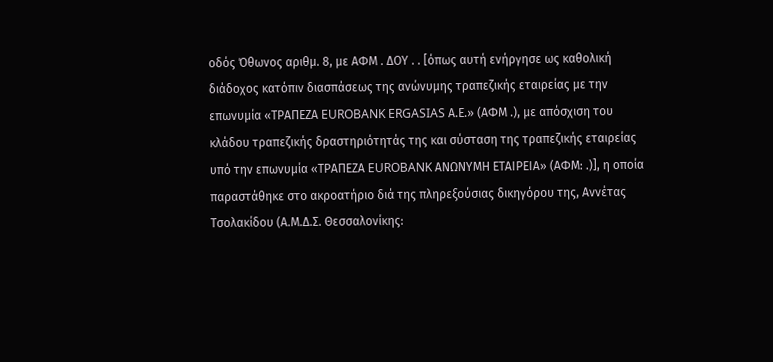οδός Όθωνος αριθμ. 8, με ΑΦΜ . ΔΟΥ . . [όπως αυτή ενήργησε ως καθολική διάδοχος κατόπιν διασπάσεως της ανώνυμης τραπεζικής εταιρείας με την επωνυμία «ΤΡΑΠΕΖΑ EUROBANK ERGASIAS Α.Ε.» (ΑΦΜ .), με απόσχιση του κλάδου τραπεζικής δραστηριότητάς της και σύσταση της τραπεζικής εταιρείας υπό την επωνυμία «ΤΡΑΠΕΖΑ EUROBANK ΑΝΩΝΥΜΗ ΕΤΑΙΡΕΙΑ» (ΑΦΜ: .)], η οποία παραστάθηκε στο ακροατήριο διά της πληρεξούσιας δικηγόρου της, Αννέτας Τσολακίδου (Α.Μ.Δ.Σ. Θεσσαλονίκης: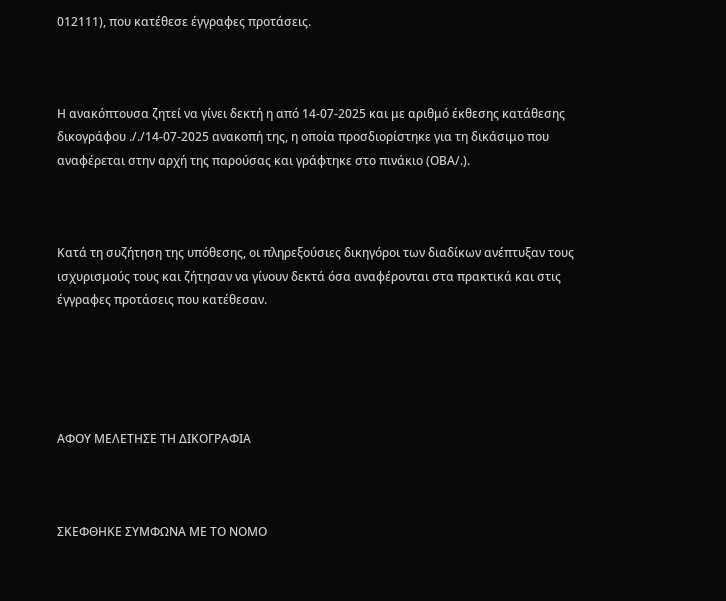012111), που κατέθεσε έγγραφες προτάσεις.



Η ανακόπτουσα ζητεί να γίνει δεκτή η από 14-07-2025 και με αριθμό έκθεσης κατάθεσης δικογράφου ././14-07-2025 ανακοπή της, η οποία προσδιορίστηκε για τη δικάσιμο που αναφέρεται στην αρχή της παρούσας και γράφτηκε στο πινάκιο (ΟΒΑ/.).



Κατά τη συζήτηση της υπόθεσης, οι πληρεξούσιες δικηγόροι των διαδίκων ανέπτυξαν τους ισχυρισμούς τους και ζήτησαν να γίνουν δεκτά όσα αναφέρονται στα πρακτικά και στις έγγραφες προτάσεις που κατέθεσαν.





ΑΦΟΥ ΜΕΛΕΤΗΣΕ ΤΗ ΔΙΚΟΓΡΑΦΙΑ



ΣΚΕΦΘΗΚΕ ΣΥΜΦΩΝΑ ΜΕ ΤΟ ΝΟΜΟ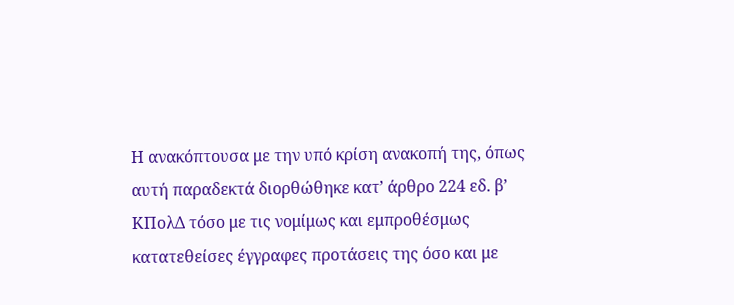Η ανακόπτουσα με την υπό κρίση ανακοπή της, όπως αυτή παραδεκτά διορθώθηκε κατ’ άρθρο 224 εδ. β’ ΚΠολΔ τόσο με τις νομίμως και εμπροθέσμως κατατεθείσες έγγραφες προτάσεις της όσο και με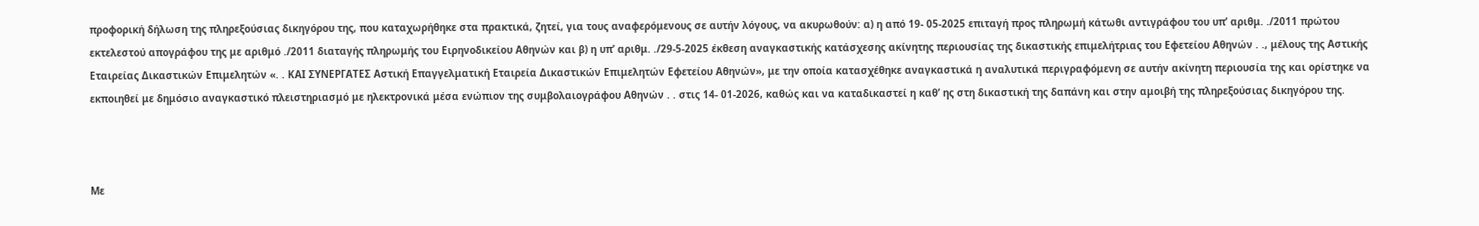προφορική δήλωση της πληρεξούσιας δικηγόρου της, που καταχωρήθηκε στα πρακτικά, ζητεί, για τους αναφερόμενους σε αυτήν λόγους, να ακυρωθούν: α) η από 19- 05-2025 επιταγή προς πληρωμή κάτωθι αντιγράφου του υπ’ αριθμ. ./2011 πρώτου εκτελεστού απογράφου της με αριθμό ./2011 διαταγής πληρωμής του Ειρηνοδικείου Αθηνών και β) η υπ’ αριθμ. ./29-5-2025 έκθεση αναγκαστικής κατάσχεσης ακίνητης περιουσίας της δικαστικής επιμελήτριας του Εφετείου Αθηνών . ., μέλους της Αστικής Εταιρείας Δικαστικών Επιμελητών «. . ΚΑΙ ΣΥΝΕΡΓΑΤΕΣ Αστική Επαγγελματική Εταιρεία Δικαστικών Επιμελητών Εφετείου Αθηνών», με την οποία κατασχέθηκε αναγκαστικά η αναλυτικά περιγραφόμενη σε αυτήν ακίνητη περιουσία της και ορίστηκε να εκποιηθεί με δημόσιο αναγκαστικό πλειστηριασμό με ηλεκτρονικά μέσα ενώπιον της συμβολαιογράφου Αθηνών . . στις 14- 01-2026, καθώς και να καταδικαστεί η καθ’ ης στη δικαστική της δαπάνη και στην αμοιβή της πληρεξούσιας δικηγόρου της.



Με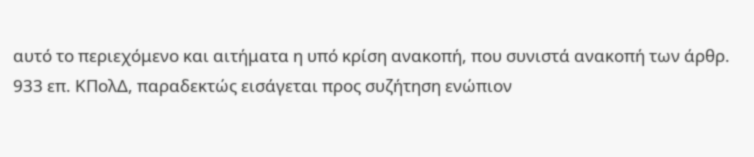αυτό το περιεχόμενο και αιτήματα η υπό κρίση ανακοπή, που συνιστά ανακοπή των άρθρ. 933 επ. ΚΠολΔ, παραδεκτώς εισάγεται προς συζήτηση ενώπιον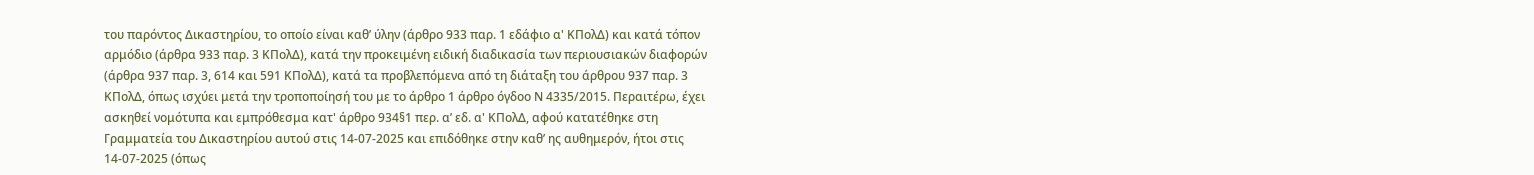του παρόντος Δικαστηρίου, το οποίο είναι καθ’ ύλην (άρθρο 933 παρ. 1 εδάφιο α' ΚΠολΔ) και κατά τόπον αρμόδιο (άρθρα 933 παρ. 3 ΚΠολΔ), κατά την προκειμένη ειδική διαδικασία των περιουσιακών διαφορών (άρθρα 937 παρ. 3, 614 και 591 ΚΠολΔ), κατά τα προβλεπόμενα από τη διάταξη του άρθρου 937 παρ. 3 ΚΠολΔ, όπως ισχύει μετά την τροποποίησή του με το άρθρο 1 άρθρο όγδοο Ν 4335/2015. Περαιτέρω, έχει ασκηθεί νομότυπα και εμπρόθεσμα κατ' άρθρο 934§1 περ. α’ εδ. α' ΚΠολΔ, αφού κατατέθηκε στη Γραμματεία του Δικαστηρίου αυτού στις 14-07-2025 και επιδόθηκε στην καθ’ ης αυθημερόν, ήτοι στις 14-07-2025 (όπως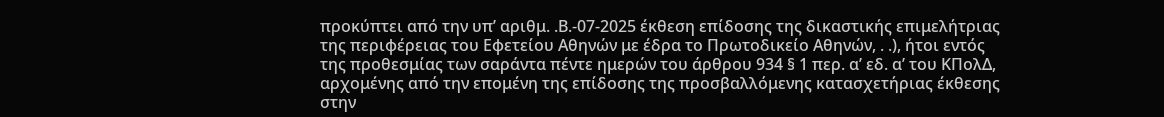προκύπτει από την υπ’ αριθμ. .Β.-07-2025 έκθεση επίδοσης της δικαστικής επιμελήτριας της περιφέρειας του Εφετείου Αθηνών με έδρα το Πρωτοδικείο Αθηνών, . .), ήτοι εντός της προθεσμίας των σαράντα πέντε ημερών του άρθρου 934 § 1 περ. α’ εδ. α’ του ΚΠολΔ, αρχομένης από την επομένη της επίδοσης της προσβαλλόμενης κατασχετήριας έκθεσης στην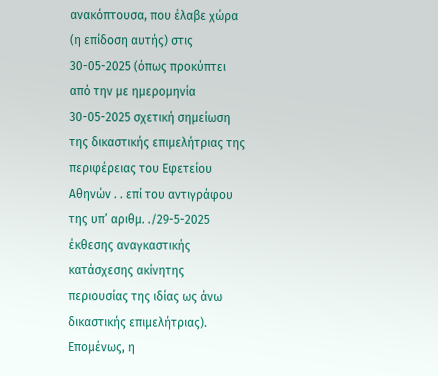ανακόπτουσα, που έλαβε χώρα (η επίδοση αυτής) στις 30-05-2025 (όπως προκύπτει από την με ημερομηνία 30-05-2025 σχετική σημείωση της δικαστικής επιμελήτριας της περιφέρειας του Εφετείου Αθηνών . . επί του αντιγράφου της υπ’ αριθμ. ./29-5-2025 έκθεσης αναγκαστικής κατάσχεσης ακίνητης περιουσίας της ιδίας ως άνω δικαστικής επιμελήτριας). Επομένως, η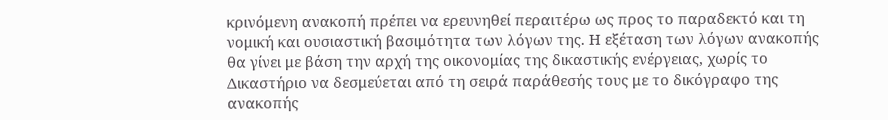κρινόμενη ανακοπή πρέπει να ερευνηθεί περαιτέρω ως προς το παραδεκτό και τη νομική και ουσιαστική βασιμότητα των λόγων της. Η εξέταση των λόγων ανακοπής θα γίνει με βάση την αρχή της οικονομίας της δικαστικής ενέργειας, χωρίς το Δικαστήριο να δεσμεύεται από τη σειρά παράθεσής τους με το δικόγραφο της ανακοπής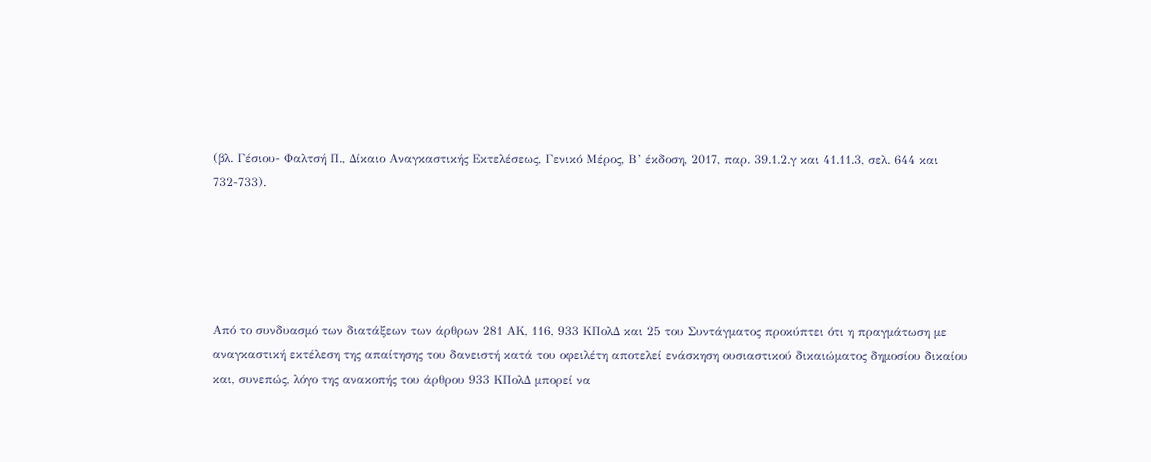(βλ. Γέσιου- Φαλτσή Π., Δίκαιο Αναγκαστικής Εκτελέσεως, Γενικό Μέρος, Β’ έκδοση, 2017, παρ. 39.1.2.γ και 41.11.3, σελ. 644 και 732-733).





Από το συνδυασμό των διατάξεων των άρθρων 281 ΑΚ, 116, 933 ΚΠολΔ και 25 του Συντάγματος προκύπτει ότι η πραγμάτωση με αναγκαστική εκτέλεση της απαίτησης του δανειστή κατά του οφειλέτη αποτελεί ενάσκηση ουσιαστικού δικαιώματος δημοσίου δικαίου και, συνεπώς, λόγο της ανακοπής του άρθρου 933 ΚΠολΔ μπορεί να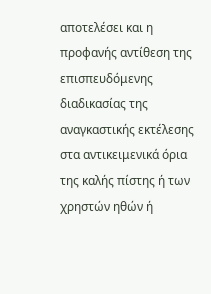αποτελέσει και η προφανής αντίθεση της επισπευδόμενης διαδικασίας της αναγκαστικής εκτέλεσης στα αντικειμενικά όρια της καλής πίστης ή των χρηστών ηθών ή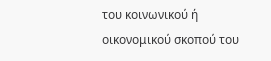του κοινωνικού ή οικονομικού σκοπού του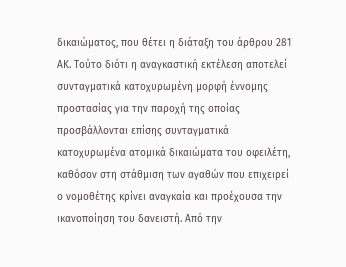δικαιώματος, που θέτει η διάταξη του άρθρου 281 ΑΚ. Τούτο διότι η αναγκαστική εκτέλεση αποτελεί συνταγματικά κατοχυρωμένη μορφή έννομης προστασίας για την παροχή της οποίας προσβάλλονται επίσης συνταγματικά κατοχυρωμένα ατομικά δικαιώματα του οφειλέτη, καθόσον στη στάθμιση των αγαθών που επιχειρεί ο νομοθέτης κρίνει αναγκαία και προέχουσα την ικανοποίηση του δανειστή. Από την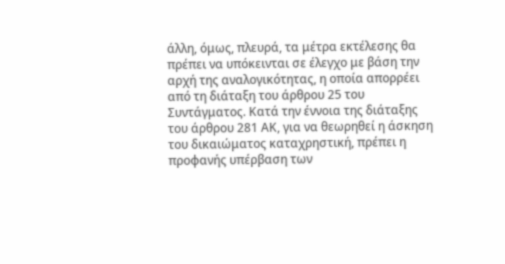άλλη, όμως, πλευρά, τα μέτρα εκτέλεσης θα πρέπει να υπόκεινται σε έλεγχο με βάση την αρχή της αναλογικότητας, η οποία απορρέει από τη διάταξη του άρθρου 25 του Συντάγματος. Κατά την έννοια της διάταξης του άρθρου 281 ΑΚ, για να θεωρηθεί η άσκηση του δικαιώματος καταχρηστική, πρέπει η προφανής υπέρβαση των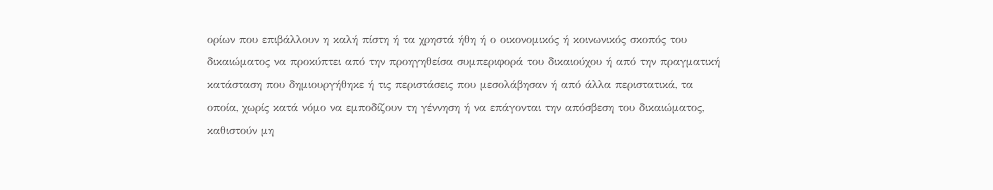ορίων που επιβάλλουν η καλή πίστη ή τα χρηστά ήθη ή ο οικονομικός ή κοινωνικός σκοπός του δικαιώματος να προκύπτει από την προηγηθείσα συμπεριφορά του δικαιούχου ή από την πραγματική κατάσταση που δημιουργήθηκε ή τις περιστάσεις που μεσολάβησαν ή από άλλα περιστατικά, τα οποία, χωρίς κατά νόμο να εμποδίζουν τη γέννηση ή να επάγονται την απόσβεση του δικαιώματος, καθιστούν μη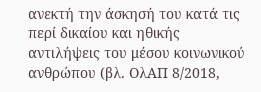ανεκτή την άσκησή του κατά τις περί δικαίου και ηθικής αντιλήψεις του μέσου κοινωνικού ανθρώπου (βλ. ΟλΑΠ 8/2018,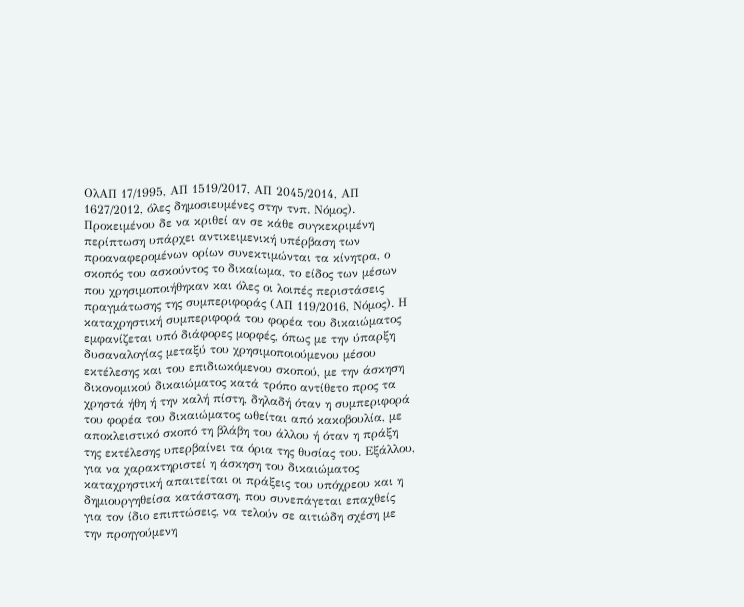ΟλΑΠ 17/1995, ΑΠ 1519/2017, ΑΠ 2045/2014, ΑΠ 1627/2012, όλες δημοσιευμένες στην τνπ. Νόμος). Προκειμένου δε να κριθεί αν σε κάθε συγκεκριμένη περίπτωση υπάρχει αντικειμενική υπέρβαση των προαναφερομένων ορίων συνεκτιμώνται τα κίνητρα, ο σκοπός του ασκούντος το δικαίωμα, το είδος των μέσων που χρησιμοποιήθηκαν και όλες οι λοιπές περιστάσεις πραγμάτωσης της συμπεριφοράς (ΑΠ 119/2016, Νόμος). Η καταχρηστική συμπεριφορά του φορέα του δικαιώματος εμφανίζεται υπό διάφορες μορφές, όπως με την ύπαρξη δυσαναλογίας μεταξύ του χρησιμοποιούμενου μέσου εκτέλεσης και του επιδιωκόμενου σκοπού, με την άσκηση δικονομικού δικαιώματος κατά τρόπο αντίθετο προς τα χρηστά ήθη ή την καλή πίστη, δηλαδή όταν η συμπεριφορά του φορέα του δικαιώματος ωθείται από κακοβουλία, με αποκλειστικό σκοπό τη βλάβη του άλλου ή όταν η πράξη της εκτέλεσης υπερβαίνει τα όρια της θυσίας του. Εξάλλου, για να χαρακτηριστεί η άσκηση του δικαιώματος καταχρηστική απαιτείται οι πράξεις του υπόχρεου και η δημιουργηθείσα κατάσταση, που συνεπάγεται επαχθείς για τον ίδιο επιπτώσεις, να τελούν σε αιτιώδη σχέση με την προηγούμενη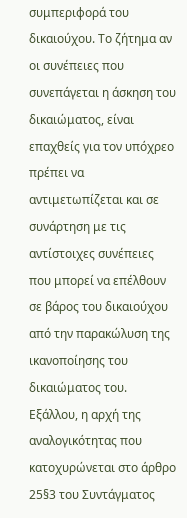συμπεριφορά του δικαιούχου. Το ζήτημα αν οι συνέπειες που συνεπάγεται η άσκηση του δικαιώματος, είναι επαχθείς για τον υπόχρεο πρέπει να αντιμετωπίζεται και σε συνάρτηση με τις αντίστοιχες συνέπειες που μπορεί να επέλθουν σε βάρος του δικαιούχου από την παρακώλυση της ικανοποίησης του δικαιώματος του. Εξάλλου, η αρχή της αναλογικότητας που κατοχυρώνεται στο άρθρο 25§3 του Συντάγματος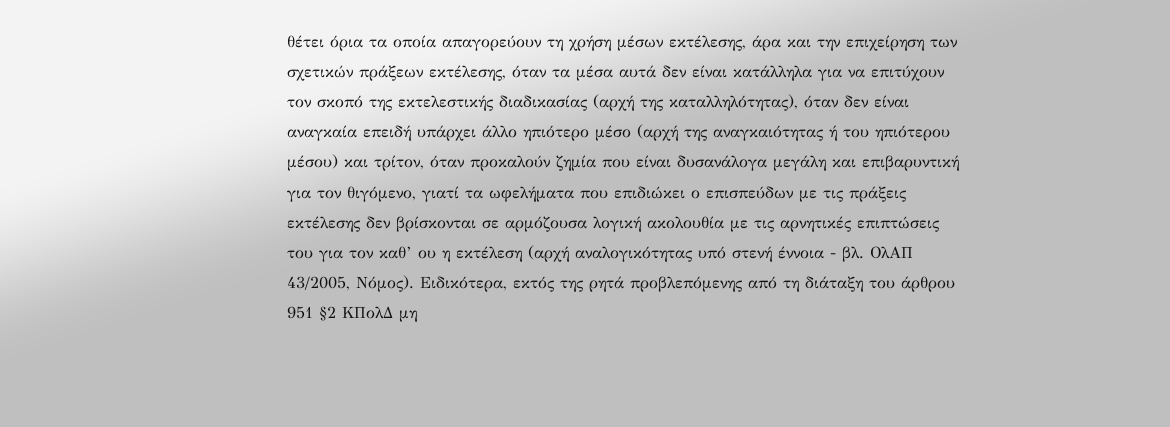θέτει όρια τα οποία απαγορεύουν τη χρήση μέσων εκτέλεσης, άρα και την επιχείρηση των σχετικών πράξεων εκτέλεσης, όταν τα μέσα αυτά δεν είναι κατάλληλα για να επιτύχουν τον σκοπό της εκτελεστικής διαδικασίας (αρχή της καταλληλότητας), όταν δεν είναι αναγκαία επειδή υπάρχει άλλο ηπιότερο μέσο (αρχή της αναγκαιότητας ή του ηπιότερου μέσου) και τρίτον, όταν προκαλούν ζημία που είναι δυσανάλογα μεγάλη και επιβαρυντική για τον θιγόμενο, γιατί τα ωφελήματα που επιδιώκει ο επισπεύδων με τις πράξεις εκτέλεσης δεν βρίσκονται σε αρμόζουσα λογική ακολουθία με τις αρνητικές επιπτώσεις του για τον καθ’ ου η εκτέλεση (αρχή αναλογικότητας υπό στενή έννοια - βλ. ΟλΑΠ 43/2005, Νόμος). Ειδικότερα, εκτός της ρητά προβλεπόμενης από τη διάταξη του άρθρου 951 §2 ΚΠολΔ μη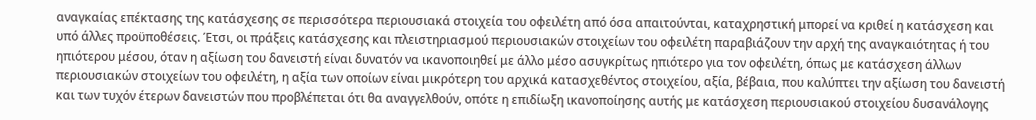αναγκαίας επέκτασης της κατάσχεσης σε περισσότερα περιουσιακά στοιχεία του οφειλέτη από όσα απαιτούνται, καταχρηστική μπορεί να κριθεί η κατάσχεση και υπό άλλες προϋποθέσεις. Έτσι, οι πράξεις κατάσχεσης και πλειστηριασμού περιουσιακών στοιχείων του οφειλέτη παραβιάζουν την αρχή της αναγκαιότητας ή του ηπιότερου μέσου, όταν η αξίωση του δανειστή είναι δυνατόν να ικανοποιηθεί με άλλο μέσο ασυγκρίτως ηπιότερο για τον οφειλέτη, όπως με κατάσχεση άλλων περιουσιακών στοιχείων του οφειλέτη, η αξία των οποίων είναι μικρότερη του αρχικά κατασχεθέντος στοιχείου, αξία, βέβαια, που καλύπτει την αξίωση του δανειστή και των τυχόν έτερων δανειστών που προβλέπεται ότι θα αναγγελθούν, οπότε η επιδίωξη ικανοποίησης αυτής με κατάσχεση περιουσιακού στοιχείου δυσανάλογης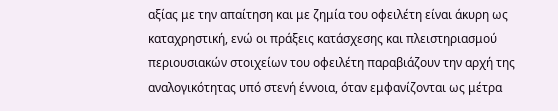αξίας με την απαίτηση και με ζημία του οφειλέτη είναι άκυρη ως καταχρηστική, ενώ οι πράξεις κατάσχεσης και πλειστηριασμού περιουσιακών στοιχείων του οφειλέτη παραβιάζουν την αρχή της αναλογικότητας υπό στενή έννοια, όταν εμφανίζονται ως μέτρα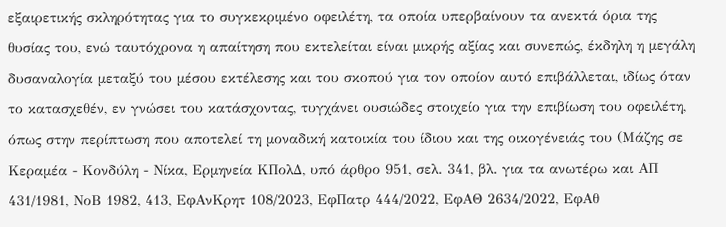εξαιρετικής σκληρότητας για το συγκεκριμένο οφειλέτη, τα οποία υπερβαίνουν τα ανεκτά όρια της θυσίας του, ενώ ταυτόχρονα η απαίτηση που εκτελείται είναι μικρής αξίας και συνεπώς, έκδηλη η μεγάλη δυσαναλογία μεταξύ του μέσου εκτέλεσης και του σκοπού για τον οποίον αυτό επιβάλλεται, ιδίως όταν το κατασχεθέν, εν γνώσει του κατάσχοντας, τυγχάνει ουσιώδες στοιχείο για την επιβίωση του οφειλέτη, όπως στην περίπτωση που αποτελεί τη μοναδική κατοικία του ίδιου και της οικογένειάς του (Μάζης σε Κεραμέα - Κονδύλη - Νίκα, Ερμηνεία ΚΠολΔ, υπό άρθρο 951, σελ. 341, βλ. για τα ανωτέρω και ΑΠ 431/1981, ΝοΒ 1982, 413, ΕφΑνΚρητ 108/2023, ΕφΠατρ 444/2022, ΕφΑΘ 2634/2022, ΕφΑθ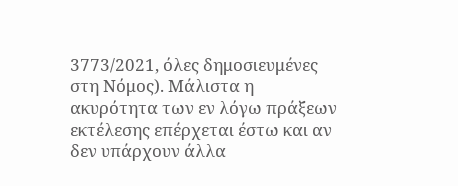3773/2021, όλες δημοσιευμένες στη Νόμος). Μάλιστα η ακυρότητα των εν λόγω πράξεων εκτέλεσης επέρχεται έστω και αν δεν υπάρχουν άλλα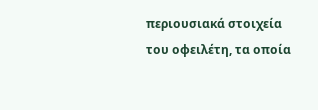περιουσιακά στοιχεία του οφειλέτη, τα οποία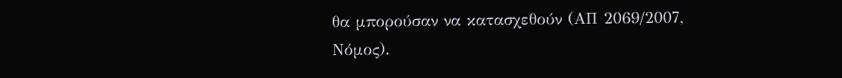θα μπορούσαν να κατασχεθούν (ΑΠ 2069/2007, Νόμος).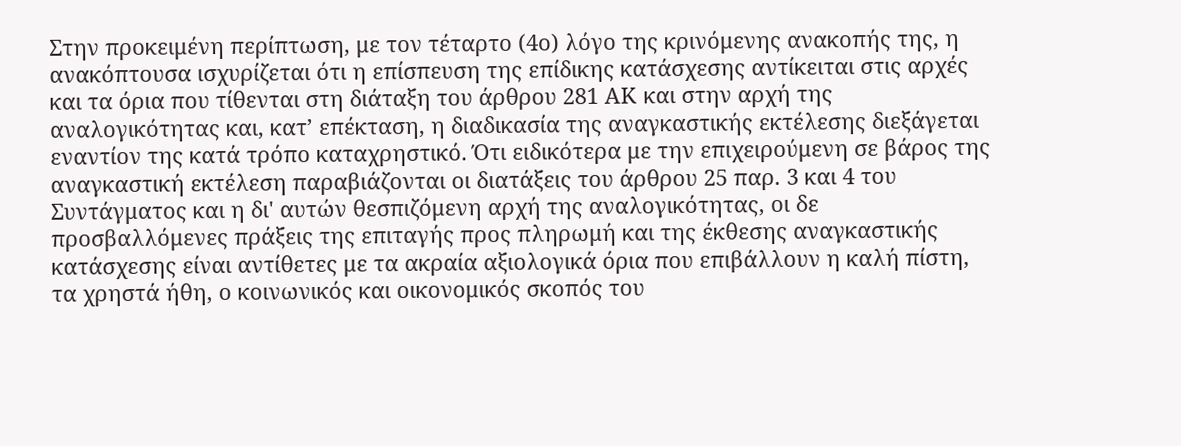Στην προκειμένη περίπτωση, με τον τέταρτο (4ο) λόγο της κρινόμενης ανακοπής της, η ανακόπτουσα ισχυρίζεται ότι η επίσπευση της επίδικης κατάσχεσης αντίκειται στις αρχές και τα όρια που τίθενται στη διάταξη του άρθρου 281 ΑΚ και στην αρχή της αναλογικότητας και, κατ’ επέκταση, η διαδικασία της αναγκαστικής εκτέλεσης διεξάγεται εναντίον της κατά τρόπο καταχρηστικό. Ότι ειδικότερα με την επιχειρούμενη σε βάρος της αναγκαστική εκτέλεση παραβιάζονται οι διατάξεις του άρθρου 25 παρ. 3 και 4 του Συντάγματος και η δι' αυτών θεσπιζόμενη αρχή της αναλογικότητας, οι δε προσβαλλόμενες πράξεις της επιταγής προς πληρωμή και της έκθεσης αναγκαστικής κατάσχεσης είναι αντίθετες με τα ακραία αξιολογικά όρια που επιβάλλουν η καλή πίστη, τα χρηστά ήθη, ο κοινωνικός και οικονομικός σκοπός του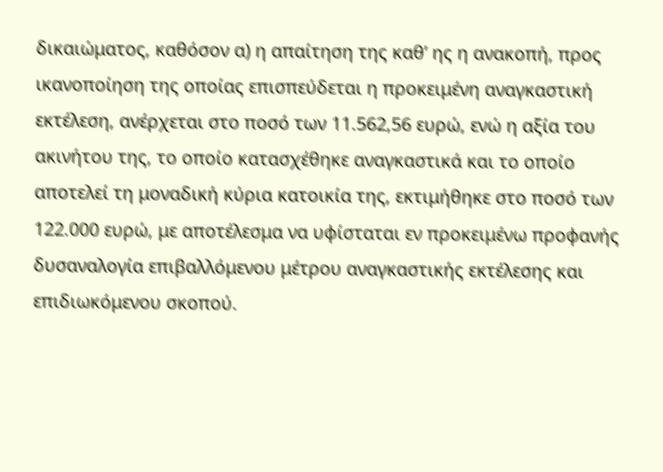δικαιώματος, καθόσον α) η απαίτηση της καθ’ ης η ανακοπή, προς ικανοποίηση της οποίας επισπεύδεται η προκειμένη αναγκαστική εκτέλεση, ανέρχεται στο ποσό των 11.562,56 ευρώ, ενώ η αξία του ακινήτου της, το οποίο κατασχέθηκε αναγκαστικά και το οποίο αποτελεί τη μοναδική κύρια κατοικία της, εκτιμήθηκε στο ποσό των 122.000 ευρώ, με αποτέλεσμα να υφίσταται εν προκειμένω προφανής δυσαναλογία επιβαλλόμενου μέτρου αναγκαστικής εκτέλεσης και επιδιωκόμενου σκοπού.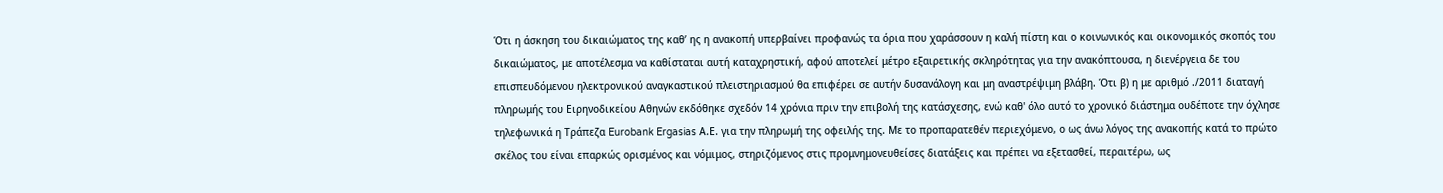Ότι η άσκηση του δικαιώματος της καθ’ ης η ανακοπή υπερβαίνει προφανώς τα όρια που χαράσσουν η καλή πίστη και ο κοινωνικός και οικονομικός σκοπός του δικαιώματος, με αποτέλεσμα να καθίσταται αυτή καταχρηστική, αφού αποτελεί μέτρο εξαιρετικής σκληρότητας για την ανακόπτουσα, η διενέργεια δε του επισπευδόμενου ηλεκτρονικού αναγκαστικού πλειστηριασμού θα επιφέρει σε αυτήν δυσανάλογη και μη αναστρέψιμη βλάβη. Ότι β) η με αριθμό ./2011 διαταγή πληρωμής του Ειρηνοδικείου Αθηνών εκδόθηκε σχεδόν 14 χρόνια πριν την επιβολή της κατάσχεσης, ενώ καθ' όλο αυτό το χρονικό διάστημα ουδέποτε την όχλησε τηλεφωνικά η Τράπεζα Eurobank Ergasias Α.Ε. για την πληρωμή της οφειλής της. Με το προπαρατεθέν περιεχόμενο, ο ως άνω λόγος της ανακοπής κατά το πρώτο σκέλος του είναι επαρκώς ορισμένος και νόμιμος, στηριζόμενος στις προμνημονευθείσες διατάξεις και πρέπει να εξετασθεί, περαιτέρω, ως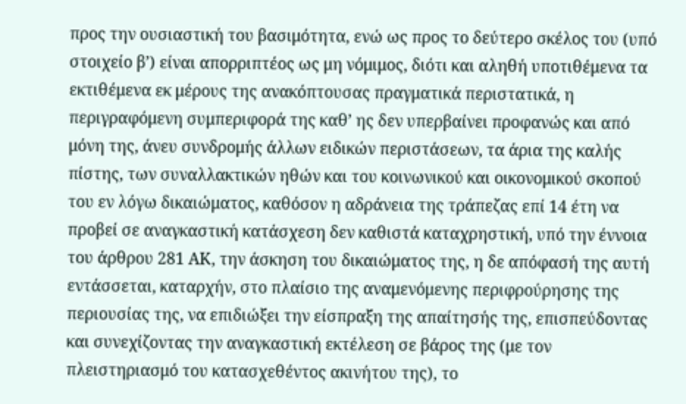προς την ουσιαστική του βασιμότητα, ενώ ως προς το δεύτερο σκέλος του (υπό στοιχείο β’) είναι απορριπτέος ως μη νόμιμος, διότι και αληθή υποτιθέμενα τα εκτιθέμενα εκ μέρους της ανακόπτουσας πραγματικά περιστατικά, η περιγραφόμενη συμπεριφορά της καθ’ ης δεν υπερβαίνει προφανώς και από μόνη της, άνευ συνδρομής άλλων ειδικών περιστάσεων, τα άρια της καλής πίστης, των συναλλακτικών ηθών και του κοινωνικού και οικονομικού σκοπού του εν λόγω δικαιώματος, καθόσον η αδράνεια της τράπεζας επί 14 έτη να προβεί σε αναγκαστική κατάσχεση δεν καθιστά καταχρηστική, υπό την έννοια του άρθρου 281 ΑΚ, την άσκηση του δικαιώματος της, η δε απόφασή της αυτή εντάσσεται, καταρχήν, στο πλαίσιο της αναμενόμενης περιφρούρησης της περιουσίας της, να επιδιώξει την είσπραξη της απαίτησής της, επισπεύδοντας και συνεχίζοντας την αναγκαστική εκτέλεση σε βάρος της (με τον πλειστηριασμό του κατασχεθέντος ακινήτου της), το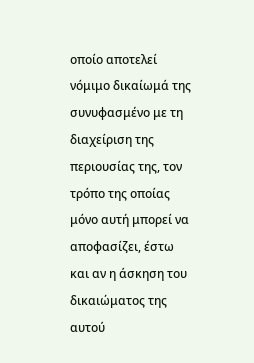οποίο αποτελεί νόμιμο δικαίωμά της συνυφασμένο με τη διαχείριση της περιουσίας της, τον τρόπο της οποίας μόνο αυτή μπορεί να αποφασίζει, έστω και αν η άσκηση του δικαιώματος της αυτού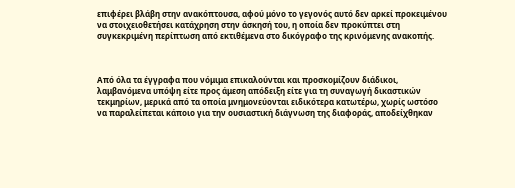επιφέρει βλάβη στην ανακόπτουσα, αφού μόνο το γεγονός αυτό δεν αρκεί προκειμένου να στοιχειοθετήσει κατάχρηση στην άσκησή του, η οποία δεν προκύπτει στη συγκεκριμένη περίπτωση από εκτιθέμενα στο δικόγραφο της κρινόμενης ανακοπής.



Από όλα τα έγγραφα που νόμιμα επικαλούνται και προσκομίζουν διάδικοι,  λαμβανόμενα υπόψη είτε προς άμεση απόδειξη είτε για τη συναγωγή δικαστικών τεκμηρίων, μερικά από τα οποία μνημονεύονται ειδικότερα κατωτέρω, χωρίς ωστόσο να παραλείπεται κάποιο για την ουσιαστική διάγνωση της διαφοράς, αποδείχθηκαν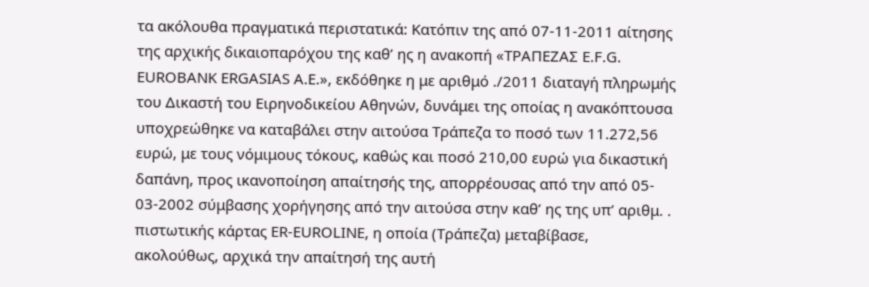τα ακόλουθα πραγματικά περιστατικά: Κατόπιν της από 07-11-2011 αίτησης της αρχικής δικαιοπαρόχου της καθ’ ης η ανακοπή «ΤΡΑΠΕΖΑΣ E.F.G. EUROBANK ERGASIAS Α.Ε.», εκδόθηκε η με αριθμό ./2011 διαταγή πληρωμής του Δικαστή του Ειρηνοδικείου Αθηνών, δυνάμει της οποίας η ανακόπτουσα υποχρεώθηκε να καταβάλει στην αιτούσα Τράπεζα το ποσό των 11.272,56 ευρώ, με τους νόμιμους τόκους, καθώς και ποσό 210,00 ευρώ για δικαστική δαπάνη, προς ικανοποίηση απαίτησής της, απορρέουσας από την από 05- 03-2002 σύμβασης χορήγησης από την αιτούσα στην καθ’ ης της υπ’ αριθμ. . πιστωτικής κάρτας ER-EUROLINE, η οποία (Τράπεζα) μεταβίβασε, ακολούθως, αρχικά την απαίτησή της αυτή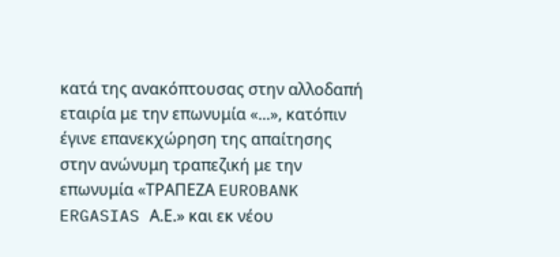κατά της ανακόπτουσας στην αλλοδαπή εταιρία με την επωνυμία «...», κατόπιν έγινε επανεκχώρηση της απαίτησης στην ανώνυμη τραπεζική με την επωνυμία «ΤΡΑΠΕΖΑ EUROBANK ERGASIAS Α.Ε.» και εκ νέου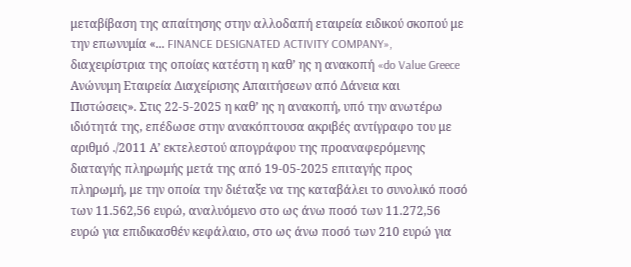μεταβίβαση της απαίτησης στην αλλοδαπή εταιρεία ειδικού σκοπού με την επωνυμία «... FINANCE DESIGNATED ACTIVITY COMPANY», διαχειρίστρια της οποίας κατέστη η καθ’ ης η ανακοπή «do Value Greece Ανώνυμη Εταιρεία Διαχείρισης Απαιτήσεων από Δάνεια και Πιστώσεις». Στις 22-5-2025 η καθ’ ης η ανακοπή, υπό την ανωτέρω ιδιότητά της, επέδωσε στην ανακόπτουσα ακριβές αντίγραφο του με αριθμό ./2011 Α’ εκτελεστού απογράφου της προαναφερόμενης διαταγής πληρωμής μετά της από 19-05-2025 επιταγής προς πληρωμή, με την οποία την διέταξε να της καταβάλει το συνολικό ποσό των 11.562,56 ευρώ, αναλυόμενο στο ως άνω ποσό των 11.272,56 ευρώ για επιδικασθέν κεφάλαιο, στο ως άνω ποσό των 210 ευρώ για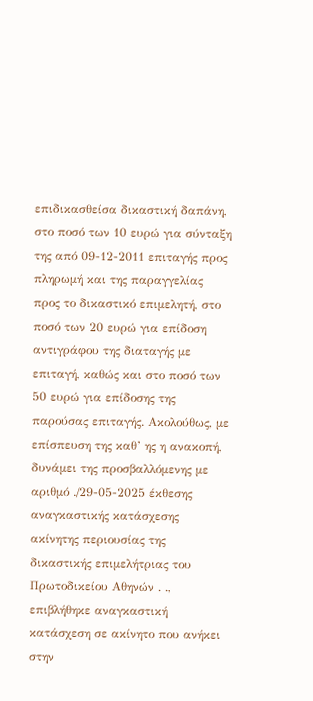επιδικασθείσα δικαστική δαπάνη, στο ποσό των 10 ευρώ για σύνταξη της από 09-12-2011 επιταγής προς πληρωμή και της παραγγελίας προς το δικαστικό επιμελητή, στο ποσό των 20 ευρώ για επίδοση αντιγράφου της διαταγής με επιταγή, καθώς και στο ποσό των 50 ευρώ για επίδοσης της παρούσας επιταγής. Ακολούθως, με επίσπευση της καθ’ ης η ανακοπή, δυνάμει της προσβαλλόμενης με αριθμό ./29-05-2025 έκθεσης αναγκαστικής κατάσχεσης ακίνητης περιουσίας της δικαστικής επιμελήτριας του Πρωτοδικείου Αθηνών . ., επιβλήθηκε αναγκαστική κατάσχεση σε ακίνητο που ανήκει στην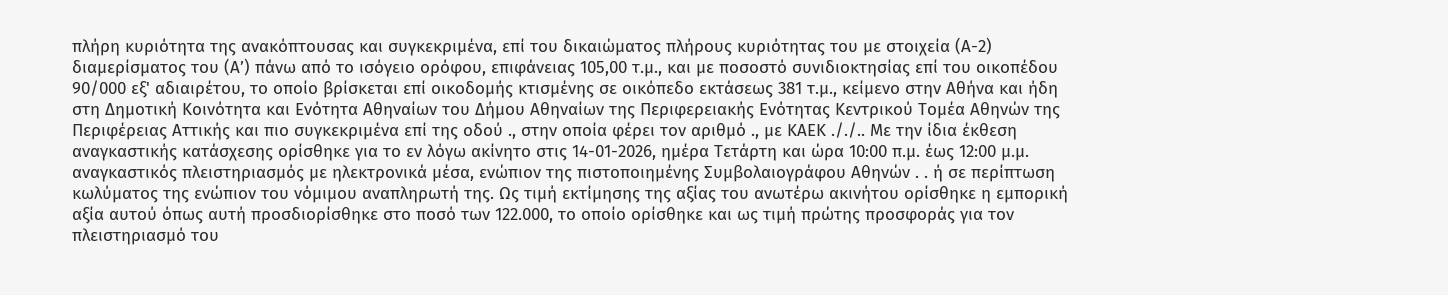πλήρη κυριότητα της ανακόπτουσας και συγκεκριμένα, επί του δικαιώματος πλήρους κυριότητας του με στοιχεία (Α-2) διαμερίσματος του (Α’) πάνω από το ισόγειο ορόφου, επιφάνειας 105,00 τ.μ., και με ποσοστό συνιδιοκτησίας επί του οικοπέδου 90/000 εξ' αδιαιρέτου, το οποίο βρίσκεται επί οικοδομής κτισμένης σε οικόπεδο εκτάσεως 381 τ.μ., κείμενο στην Αθήνα και ήδη στη Δημοτική Κοινότητα και Ενότητα Αθηναίων του Δήμου Αθηναίων της Περιφερειακής Ενότητας Κεντρικού Τομέα Αθηνών της Περιφέρειας Αττικής και πιο συγκεκριμένα επί της οδού ., στην οποία φέρει τον αριθμό ., με ΚΑΕΚ ././.. Με την ίδια έκθεση αναγκαστικής κατάσχεσης ορίσθηκε για το εν λόγω ακίνητο στις 14-01-2026, ημέρα Τετάρτη και ώρα 10:00 π.μ. έως 12:00 μ.μ. αναγκαστικός πλειστηριασμός με ηλεκτρονικά μέσα, ενώπιον της πιστοποιημένης Συμβολαιογράφου Αθηνών . . ή σε περίπτωση κωλύματος της ενώπιον του νόμιμου αναπληρωτή της. Ως τιμή εκτίμησης της αξίας του ανωτέρω ακινήτου ορίσθηκε η εμπορική αξία αυτού όπως αυτή προσδιορίσθηκε στο ποσό των 122.000, το οποίο ορίσθηκε και ως τιμή πρώτης προσφοράς για τον πλειστηριασμό του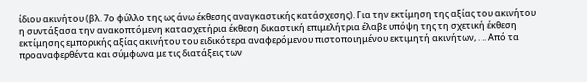ίδιου ακινήτου (βλ. 7ο φύλλο της ως άνω έκθεσης αναγκαστικής κατάσχεσης). Για την εκτίμηση της αξίας του ακινήτου η συντάξασα την ανακοπτόμενη κατασχετήρια έκθεση δικαστική επιμελήτρια έλαβε υπόψη της τη σχετική έκθεση εκτίμησης εμπορικής αξίας ακινήτου του ειδικότερα αναφερόμενου πιστοποιημένου εκτιμητή ακινήτων, . .. Από τα προαναφερθέντα και σύμφωνα με τις διατάξεις των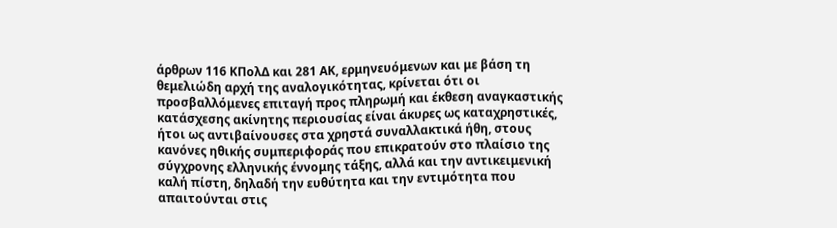άρθρων 116 ΚΠολΔ και 281 ΑΚ, ερμηνευόμενων και με βάση τη θεμελιώδη αρχή της αναλογικότητας, κρίνεται ότι οι προσβαλλόμενες επιταγή προς πληρωμή και έκθεση αναγκαστικής κατάσχεσης ακίνητης περιουσίας είναι άκυρες ως καταχρηστικές, ήτοι ως αντιβαίνουσες στα χρηστά συναλλακτικά ήθη, στους κανόνες ηθικής συμπεριφοράς που επικρατούν στο πλαίσιο της σύγχρονης ελληνικής έννομης τάξης, αλλά και την αντικειμενική καλή πίστη, δηλαδή την ευθύτητα και την εντιμότητα που απαιτούνται στις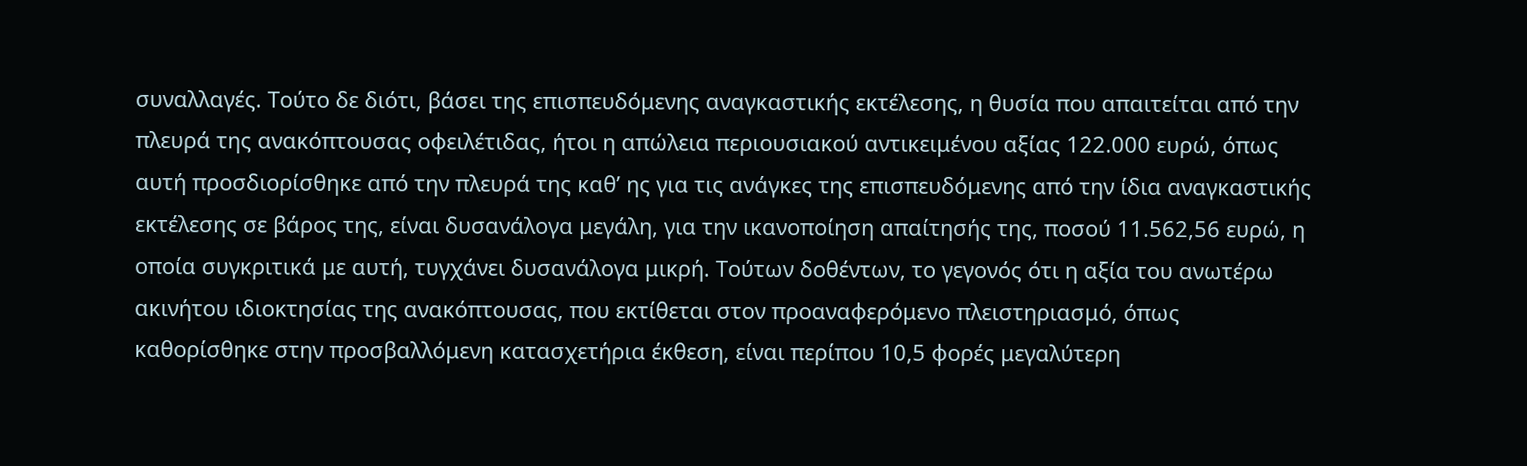συναλλαγές. Τούτο δε διότι, βάσει της επισπευδόμενης αναγκαστικής εκτέλεσης, η θυσία που απαιτείται από την πλευρά της ανακόπτουσας οφειλέτιδας, ήτοι η απώλεια περιουσιακού αντικειμένου αξίας 122.000 ευρώ, όπως αυτή προσδιορίσθηκε από την πλευρά της καθ’ ης για τις ανάγκες της επισπευδόμενης από την ίδια αναγκαστικής εκτέλεσης σε βάρος της, είναι δυσανάλογα μεγάλη, για την ικανοποίηση απαίτησής της, ποσού 11.562,56 ευρώ, η οποία συγκριτικά με αυτή, τυγχάνει δυσανάλογα μικρή. Τούτων δοθέντων, το γεγονός ότι η αξία του ανωτέρω ακινήτου ιδιοκτησίας της ανακόπτουσας, που εκτίθεται στον προαναφερόμενο πλειστηριασμό, όπως καθορίσθηκε στην προσβαλλόμενη κατασχετήρια έκθεση, είναι περίπου 10,5 φορές μεγαλύτερη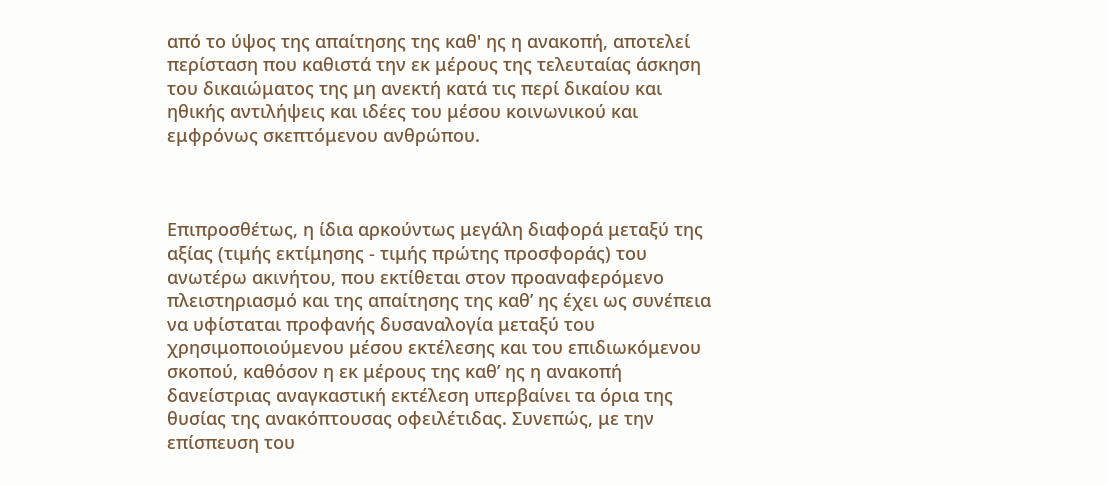από το ύψος της απαίτησης της καθ' ης η ανακοπή, αποτελεί περίσταση που καθιστά την εκ μέρους της τελευταίας άσκηση του δικαιώματος της μη ανεκτή κατά τις περί δικαίου και ηθικής αντιλήψεις και ιδέες του μέσου κοινωνικού και εμφρόνως σκεπτόμενου ανθρώπου.



Επιπροσθέτως, η ίδια αρκούντως μεγάλη διαφορά μεταξύ της αξίας (τιμής εκτίμησης - τιμής πρώτης προσφοράς) του ανωτέρω ακινήτου, που εκτίθεται στον προαναφερόμενο πλειστηριασμό και της απαίτησης της καθ’ ης έχει ως συνέπεια να υφίσταται προφανής δυσαναλογία μεταξύ του χρησιμοποιούμενου μέσου εκτέλεσης και του επιδιωκόμενου σκοπού, καθόσον η εκ μέρους της καθ’ ης η ανακοπή δανείστριας αναγκαστική εκτέλεση υπερβαίνει τα όρια της θυσίας της ανακόπτουσας οφειλέτιδας. Συνεπώς, με την επίσπευση του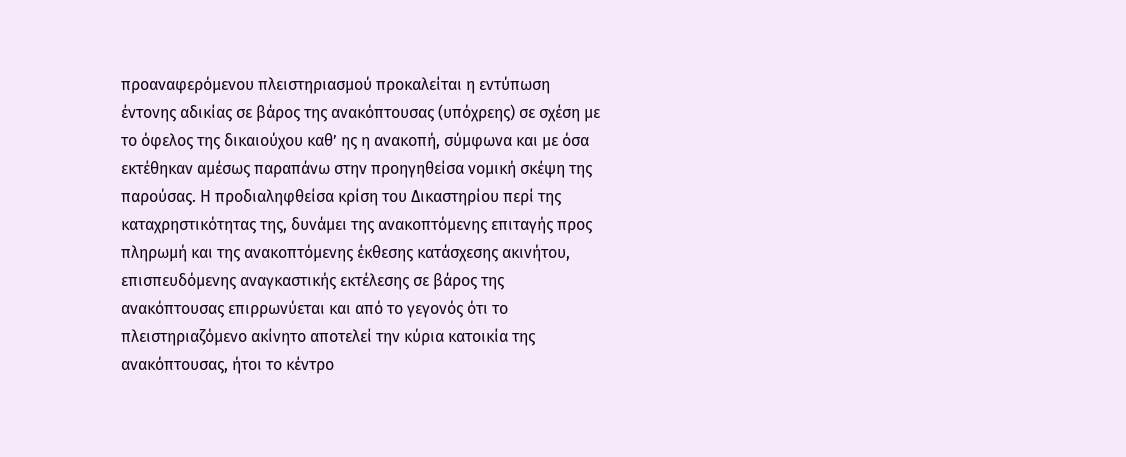προαναφερόμενου πλειστηριασμού προκαλείται η εντύπωση έντονης αδικίας σε βάρος της ανακόπτουσας (υπόχρεης) σε σχέση με το όφελος της δικαιούχου καθ’ ης η ανακοπή, σύμφωνα και με όσα εκτέθηκαν αμέσως παραπάνω στην προηγηθείσα νομική σκέψη της παρούσας. Η προδιαληφθείσα κρίση του Δικαστηρίου περί της καταχρηστικότητας της, δυνάμει της ανακοπτόμενης επιταγής προς πληρωμή και της ανακοπτόμενης έκθεσης κατάσχεσης ακινήτου, επισπευδόμενης αναγκαστικής εκτέλεσης σε βάρος της ανακόπτουσας επιρρωνύεται και από το γεγονός ότι το πλειστηριαζόμενο ακίνητο αποτελεί την κύρια κατοικία της ανακόπτουσας, ήτοι το κέντρο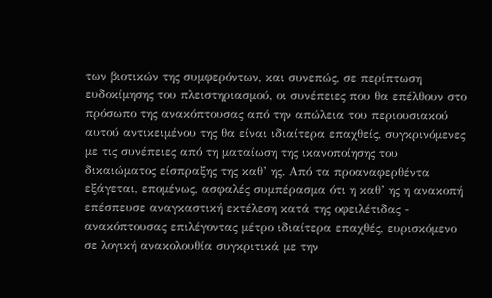των βιοτικών της συμφερόντων, και συνεπώς, σε περίπτωση ευδοκίμησης του πλειστηριασμού, οι συνέπειες που θα επέλθουν στο πρόσωπο της ανακόπτουσας από την απώλεια του περιουσιακού αυτού αντικειμένου της θα είναι ιδιαίτερα επαχθείς, συγκρινόμενες με τις συνέπειες από τη ματαίωση της ικανοποίησης του δικαιώματος είσπραξης της καθ’ ης. Από τα προαναφερθέντα εξάγεται, επομένως, ασφαλές συμπέρασμα ότι η καθ’ ης η ανακοπή επέσπευσε αναγκαστική εκτέλεση κατά της οφειλέτιδας - ανακόπτουσας επιλέγοντας μέτρο ιδιαίτερα επαχθές, ευρισκόμενο σε λογική ανακολουθία συγκριτικά με την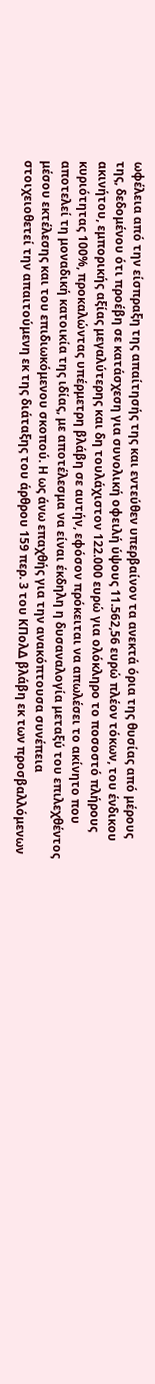ωφέλεια από την είσπραξη της απαίτησής της και εντεύθεν υπερβαίνον τα ανεκτά όρια της θυσίας από μέρους της, δεδομένου ότι προέβη σε κατάσχεση για συνολική οφειλή ύψους 11.562,56 ευρώ πλέον τόκων, του ένδικου ακινήτου, εμπορικής αξίας μεγαλύτερης και δη τουλάχιστον 122.000 ευρώ για ολόκληρο το ποσοστό πλήρους κυριότητας 100%, προκαλώντας υπέρμετρη βλάβη σε αυτήν, εφόσον πρόκειται να απωλέσει το ακίνητο που αποτελεί τη μοναδική κατοικία της ιδίας, με αποτέλεσμα να είναι έκδηλη η δυσαναλογία μεταξύ του επιλεχθέντος μέσου εκτέλεσης και του επιδιωκόμενου σκοπού. Η ως άνω επαχθής για την ανακόπτουσα συνέπεια στοιχειοθετεί την απαιτούμενη εκ της διάταξης του άρθρου 159 περ. 3 του ΚΠολΔ βλάβη εκ των προσβαλλόμενων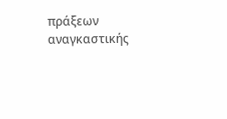πράξεων αναγκαστικής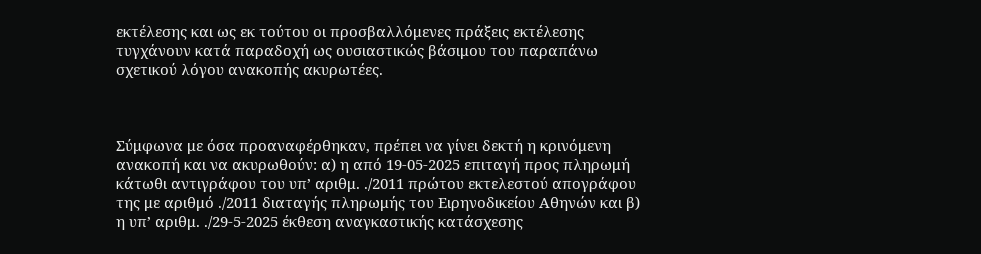εκτέλεσης και ως εκ τούτου οι προσβαλλόμενες πράξεις εκτέλεσης τυγχάνουν κατά παραδοχή ως ουσιαστικώς βάσιμου του παραπάνω σχετικού λόγου ανακοπής ακυρωτέες.



Σύμφωνα με όσα προαναφέρθηκαν, πρέπει να γίνει δεκτή η κρινόμενη ανακοπή και να ακυρωθούν: α) η από 19-05-2025 επιταγή προς πληρωμή κάτωθι αντιγράφου του υπ’ αριθμ. ./2011 πρώτου εκτελεστού απογράφου της με αριθμό ./2011 διαταγής πληρωμής του Ειρηνοδικείου Αθηνών και β) η υπ’ αριθμ. ./29-5-2025 έκθεση αναγκαστικής κατάσχεσης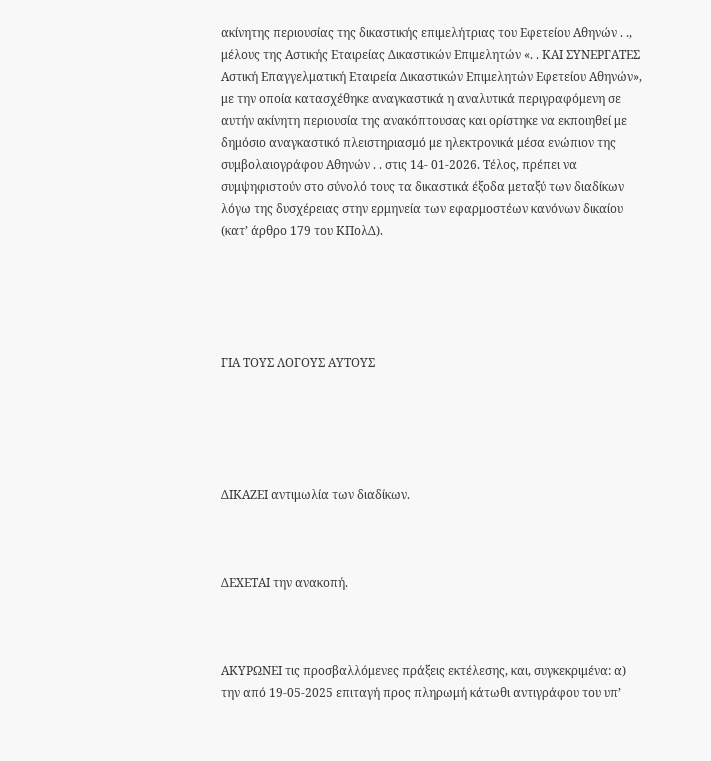ακίνητης περιουσίας της δικαστικής επιμελήτριας του Εφετείου Αθηνών . ., μέλους της Αστικής Εταιρείας Δικαστικών Επιμελητών «. . ΚΑΙ ΣΥΝΕΡΓΑΤΕΣ Αστική Επαγγελματική Εταιρεία Δικαστικών Επιμελητών Εφετείου Αθηνών», με την οποία κατασχέθηκε αναγκαστικά η αναλυτικά περιγραφόμενη σε αυτήν ακίνητη περιουσία της ανακόπτουσας και ορίστηκε να εκποιηθεί με δημόσιο αναγκαστικό πλειστηριασμό με ηλεκτρονικά μέσα ενώπιον της συμβολαιογράφου Αθηνών . . στις 14- 01-2026. Τέλος, πρέπει να συμψηφιστούν στο σύνολό τους τα δικαστικά έξοδα μεταξύ των διαδίκων λόγω της δυσχέρειας στην ερμηνεία των εφαρμοστέων κανόνων δικαίου (κατ’ άρθρο 179 του ΚΠολΔ).





ΓΙΑ ΤΟΥΣ ΛΟΓΟΥΣ ΑΥΤΟΥΣ





ΔΙΚΑΖΕΙ αντιμωλία των διαδίκων.



ΔΕΧΕΤΑΙ την ανακοπή.



ΑΚΥΡΩΝΕΙ τις προσβαλλόμενες πράξεις εκτέλεσης, και, συγκεκριμένα: α) την από 19-05-2025 επιταγή προς πληρωμή κάτωθι αντιγράφου του υπ’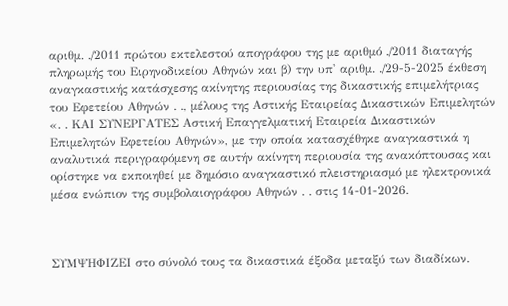αριθμ. ./2011 πρώτου εκτελεστού απογράφου της με αριθμό ./2011 διαταγής πληρωμής του Ειρηνοδικείου Αθηνών και β) την υπ' αριθμ. ./29-5-2025 έκθεση αναγκαστικής κατάσχεσης ακίνητης περιουσίας της δικαστικής επιμελήτριας του Εφετείου Αθηνών . ., μέλους της Αστικής Εταιρείας Δικαστικών Επιμελητών «. . ΚΑΙ ΣΥΝΕΡΓΑΤΕΣ Αστική Επαγγελματική Εταιρεία Δικαστικών Επιμελητών Εφετείου Αθηνών», με την οποία κατασχέθηκε αναγκαστικά η αναλυτικά περιγραφόμενη σε αυτήν ακίνητη περιουσία της ανακόπτουσας και ορίστηκε να εκποιηθεί με δημόσιο αναγκαστικό πλειστηριασμό με ηλεκτρονικά μέσα ενώπιον της συμβολαιογράφου Αθηνών . . στις 14-01-2026.



ΣΥΜΨΗΦΙΖΕΙ στο σύνολό τους τα δικαστικά έξοδα μεταξύ των διαδίκων.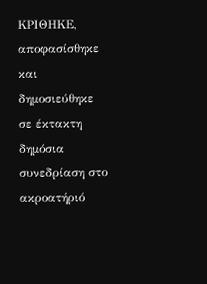ΚΡΙΘΗΚΕ, αποφασίσθηκε και δημοσιεύθηκε σε έκτακτη δημόσια συνεδρίαση στο ακροατήριό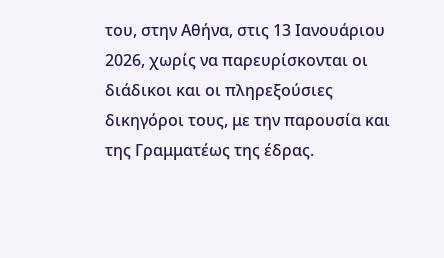του, στην Αθήνα, στις 13 Ιανουάριου 2026, χωρίς να παρευρίσκονται οι διάδικοι και οι πληρεξούσιες δικηγόροι τους, με την παρουσία και της Γραμματέως της έδρας.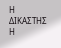Η ΔΙΚΑΣΤΗΣ                      Η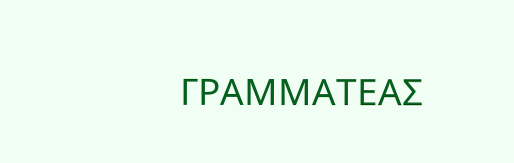ΓΡΑΜΜΑΤΕΑΣ